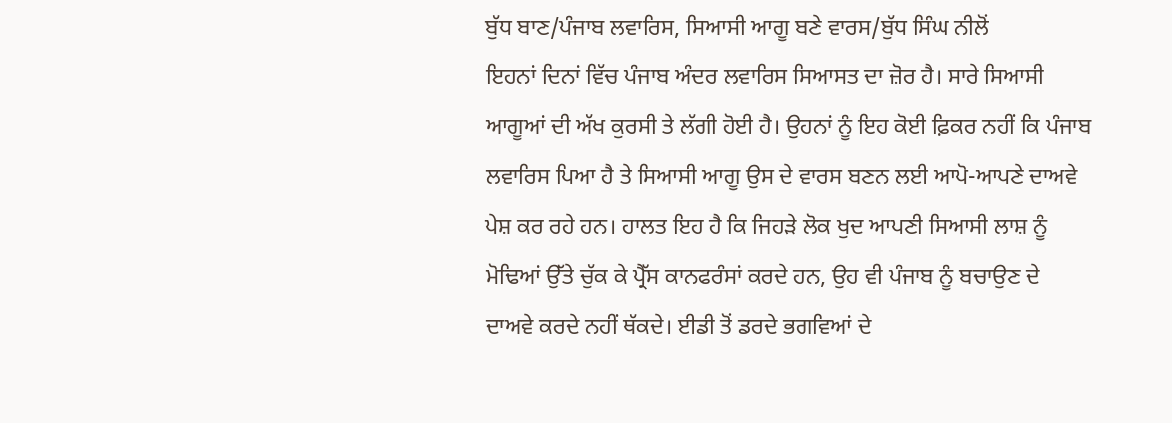ਬੁੱਧ ਬਾਣ/ਪੰਜਾਬ ਲਵਾਰਿਸ, ਸਿਆਸੀ ਆਗੂ ਬਣੇ ਵਾਰਸ/ਬੁੱਧ ਸਿੰਘ ਨੀਲੋਂ
ਇਹਨਾਂ ਦਿਨਾਂ ਵਿੱਚ ਪੰਜਾਬ ਅੰਦਰ ਲਵਾਰਿਸ ਸਿਆਸਤ ਦਾ ਜ਼ੋਰ ਹੈ। ਸਾਰੇ ਸਿਆਸੀ ਆਗੂਆਂ ਦੀ ਅੱਖ ਕੁਰਸੀ ਤੇ ਲੱਗੀ ਹੋਈ ਹੈ। ਉਹਨਾਂ ਨੂੰ ਇਹ ਕੋਈ ਫ਼ਿਕਰ ਨਹੀਂ ਕਿ ਪੰਜਾਬ ਲਵਾਰਿਸ ਪਿਆ ਹੈ ਤੇ ਸਿਆਸੀ ਆਗੂ ਉਸ ਦੇ ਵਾਰਸ ਬਣਨ ਲਈ ਆਪੋ-ਆਪਣੇ ਦਾਅਵੇ ਪੇਸ਼ ਕਰ ਰਹੇ ਹਨ। ਹਾਲਤ ਇਹ ਹੈ ਕਿ ਜਿਹੜੇ ਲੋਕ ਖੁਦ ਆਪਣੀ ਸਿਆਸੀ ਲਾਸ਼ ਨੂੰ ਮੋਢਿਆਂ ਉੱਤੇ ਚੁੱਕ ਕੇ ਪ੍ਰੈੱਸ ਕਾਨਫਰੰਸਾਂ ਕਰਦੇ ਹਨ, ਉਹ ਵੀ ਪੰਜਾਬ ਨੂੰ ਬਚਾਉਣ ਦੇ ਦਾਅਵੇ ਕਰਦੇ ਨਹੀਂ ਥੱਕਦੇ। ਈਡੀ ਤੋਂ ਡਰਦੇ ਭਗਵਿਆਂ ਦੇ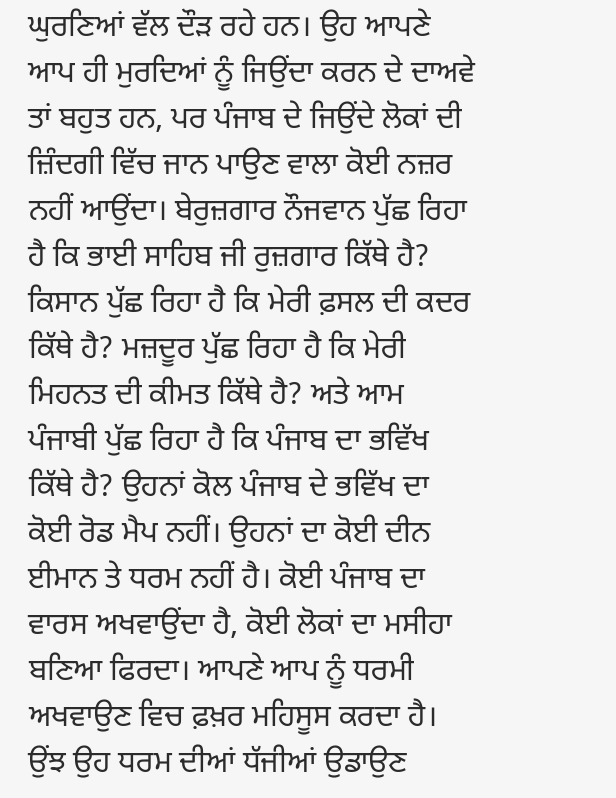ਘੁਰਣਿਆਂ ਵੱਲ ਦੌੜ ਰਹੇ ਹਨ। ਉਹ ਆਪਣੇ ਆਪ ਹੀ ਮੁਰਦਿਆਂ ਨੂੰ ਜਿਉਂਦਾ ਕਰਨ ਦੇ ਦਾਅਵੇ ਤਾਂ ਬਹੁਤ ਹਨ, ਪਰ ਪੰਜਾਬ ਦੇ ਜਿਉਂਦੇ ਲੋਕਾਂ ਦੀ ਜ਼ਿੰਦਗੀ ਵਿੱਚ ਜਾਨ ਪਾਉਣ ਵਾਲਾ ਕੋਈ ਨਜ਼ਰ ਨਹੀਂ ਆਉਂਦਾ। ਬੇਰੁਜ਼ਗਾਰ ਨੌਜਵਾਨ ਪੁੱਛ ਰਿਹਾ ਹੈ ਕਿ ਭਾਈ ਸਾਹਿਬ ਜੀ ਰੁਜ਼ਗਾਰ ਕਿੱਥੇ ਹੈ? ਕਿਸਾਨ ਪੁੱਛ ਰਿਹਾ ਹੈ ਕਿ ਮੇਰੀ ਫ਼ਸਲ ਦੀ ਕਦਰ ਕਿੱਥੇ ਹੈ? ਮਜ਼ਦੂਰ ਪੁੱਛ ਰਿਹਾ ਹੈ ਕਿ ਮੇਰੀ ਮਿਹਨਤ ਦੀ ਕੀਮਤ ਕਿੱਥੇ ਹੈ? ਅਤੇ ਆਮ ਪੰਜਾਬੀ ਪੁੱਛ ਰਿਹਾ ਹੈ ਕਿ ਪੰਜਾਬ ਦਾ ਭਵਿੱਖ ਕਿੱਥੇ ਹੈ? ਉਹਨਾਂ ਕੋਲ ਪੰਜਾਬ ਦੇ ਭਵਿੱਖ ਦਾ ਕੋਈ ਰੋਡ ਮੈਪ ਨਹੀਂ। ਉਹਨਾਂ ਦਾ ਕੋਈ ਦੀਨ ਈਮਾਨ ਤੇ ਧਰਮ ਨਹੀਂ ਹੈ। ਕੋਈ ਪੰਜਾਬ ਦਾ ਵਾਰਸ ਅਖਵਾਉਂਦਾ ਹੈ, ਕੋਈ ਲੋਕਾਂ ਦਾ ਮਸੀਹਾ ਬਣਿਆ ਫਿਰਦਾ। ਆਪਣੇ ਆਪ ਨੂੰ ਧਰਮੀ ਅਖਵਾਉਣ ਵਿਚ ਫ਼ਖ਼ਰ ਮਹਿਸੂਸ ਕਰਦਾ ਹੈ। ਉਂਝ ਉਹ ਧਰਮ ਦੀਆਂ ਧੱਜੀਆਂ ਉਡਾਉਣ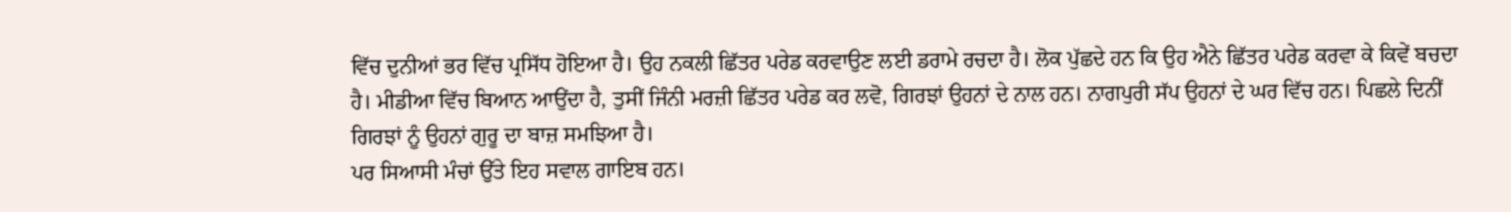ਵਿੱਚ ਦੁਨੀਆਂ ਭਰ ਵਿੱਚ ਪ੍ਰਸਿੱਧ ਹੋਇਆ ਹੈ। ਉਹ ਨਕਲੀ ਛਿੱਤਰ ਪਰੇਡ ਕਰਵਾਉਣ ਲਈ ਡਰਾਮੇ ਰਚਦਾ ਹੈ। ਲੋਕ ਪੁੱਛਦੇ ਹਨ ਕਿ ਉਹ ਐਨੇ ਛਿੱਤਰ ਪਰੇਡ ਕਰਵਾ ਕੇ ਕਿਵੇਂ ਬਚਦਾ ਹੈ। ਮੀਡੀਆ ਵਿੱਚ ਬਿਆਨ ਆਉਂਦਾ ਹੈ, ਤੁਸੀਂ ਜਿੰਨੀ ਮਰਜ਼ੀ ਛਿੱਤਰ ਪਰੇਡ ਕਰ ਲਵੋ, ਗਿਰਝਾਂ ਉਹਨਾਂ ਦੇ ਨਾਲ ਹਨ। ਨਾਗਪੁਰੀ ਸੱਪ ਉਹਨਾਂ ਦੇ ਘਰ ਵਿੱਚ ਹਨ। ਪਿਛਲੇ ਦਿਨੀਂ ਗਿਰਝਾਂ ਨੂੰ ਉਹਨਾਂ ਗੁਰੂ ਦਾ ਬਾਜ਼ ਸਮਝਿਆ ਹੈ।
ਪਰ ਸਿਆਸੀ ਮੰਚਾਂ ਉੱਤੇ ਇਹ ਸਵਾਲ ਗਾਇਬ ਹਨ।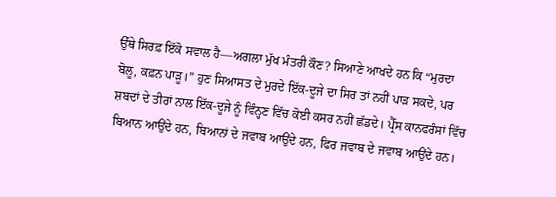ਉੱਥੇ ਸਿਰਫ਼ ਇੱਕੋ ਸਵਾਲ ਹੈ—ਅਗਲਾ ਮੁੱਖ ਮੰਤਰੀ ਕੌਣ? ਸਿਆਣੇ ਆਖਦੇ ਹਨ ਕਿ “ਮੁਰਦਾ ਬੋਲੂ, ਕਫ਼ਨ ਪਾੜੂ।” ਹੁਣ ਸਿਆਸਤ ਦੇ ਮੁਰਦੇ ਇੱਕ-ਦੂਜੇ ਦਾ ਸਿਰ ਤਾਂ ਨਹੀਂ ਪਾੜ ਸਕਦੇ, ਪਰ ਸ਼ਬਦਾਂ ਦੇ ਤੀਰਾਂ ਨਾਲ ਇੱਕ-ਦੂਜੇ ਨੂੰ ਵਿੰਨ੍ਹਣ ਵਿੱਚ ਕੋਈ ਕਸਰ ਨਹੀਂ ਛੱਡਦੇ। ਪ੍ਰੈੱਸ ਕਾਨਫਰੰਸਾਂ ਵਿੱਚ ਬਿਆਨ ਆਉਂਦੇ ਹਨ, ਬਿਆਨਾਂ ਦੇ ਜਵਾਬ ਆਉਂਦੇ ਹਨ, ਫਿਰ ਜਵਾਬ ਦੇ ਜਵਾਬ ਆਉਂਦੇ ਹਨ।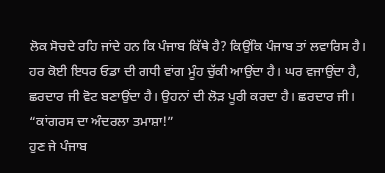ਲੋਕ ਸੋਚਦੇ ਰਹਿ ਜਾਂਦੇ ਹਨ ਕਿ ਪੰਜਾਬ ਕਿੱਥੇ ਹੈ? ਕਿਉਂਕਿ ਪੰਜਾਬ ਤਾਂ ਲਵਾਰਿਸ ਹੈ। ਹਰ ਕੋਈ ਇਧਰ ਓਡਾ ਦੀ ਗਧੀ ਵਾਂਗ ਮੂੰਹ ਚੁੱਕੀ ਆਉਂਦਾ ਹੈ। ਘਰ ਵਜਾਉਂਦਾ ਹੈ, ਛਰਦਾਰ ਜੀ ਵੋਟ ਬਣਾਉਂਦਾ ਹੈ। ਉਹਨਾਂ ਦੀ ਲੋੜ ਪੂਰੀ ਕਰਦਾ ਹੈ। ਛਰਦਾਰ ਜੀ।
“ਕਾਂਗਰਸ ਦਾ ਅੰਦਰਲਾ ਤਮਾਸ਼ਾ!”
ਹੁਣ ਜੇ ਪੰਜਾਬ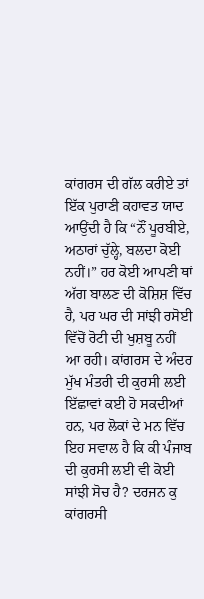ਕਾਂਗਰਸ ਦੀ ਗੱਲ ਕਰੀਏ ਤਾਂ ਇੱਕ ਪੁਰਾਣੀ ਕਹਾਵਤ ਯਾਦ ਆਉਂਦੀ ਹੈ ਕਿ “ਨੌਂ ਪੂਰਬੀਏ, ਅਠਾਰਾਂ ਚੁੱਲ੍ਹੇ, ਬਲਦਾ ਕੋਈ ਨਹੀਂ।” ਹਰ ਕੋਈ ਆਪਣੀ ਥਾਂ ਅੱਗ ਬਾਲਣ ਦੀ ਕੋਸ਼ਿਸ਼ ਵਿੱਚ ਹੈ, ਪਰ ਘਰ ਦੀ ਸਾਂਝੀ ਰਸੋਈ ਵਿੱਚੋਂ ਰੋਟੀ ਦੀ ਖੁਸ਼ਬੂ ਨਹੀਂ ਆ ਰਹੀ। ਕਾਂਗਰਸ ਦੇ ਅੰਦਰ ਮੁੱਖ ਮੰਤਰੀ ਦੀ ਕੁਰਸੀ ਲਈ ਇੱਛਾਵਾਂ ਕਈ ਹੋ ਸਕਦੀਆਂ ਹਨ, ਪਰ ਲੋਕਾਂ ਦੇ ਮਨ ਵਿੱਚ ਇਹ ਸਵਾਲ ਹੈ ਕਿ ਕੀ ਪੰਜਾਬ ਦੀ ਕੁਰਸੀ ਲਈ ਵੀ ਕੋਈ ਸਾਂਝੀ ਸੋਚ ਹੈ? ਦਰਜਨ ਕੁ ਕਾਂਗਰਸੀ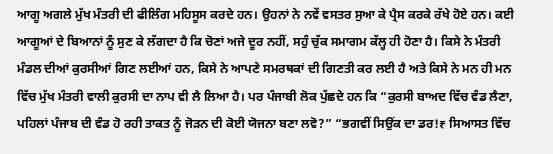ਆਗੂ ਅਗਲੇ ਮੁੱਖ ਮੰਤਰੀ ਦੀ ਫੀਲਿੰਗ ਮਹਿਸੂਸ ਕਰਦੇ ਹਨ। ਉਹਨਾਂ ਨੇ ਨਵੇਂ ਵਸਤਰ ਸੁਆ ਕੇ ਪ੍ਰੈਸ ਕਰਕੇ ਰੱਖੇ ਹੋਏ ਹਨ। ਕਈ ਆਗੂਆਂ ਦੇ ਬਿਆਨਾਂ ਨੂੰ ਸੁਣ ਕੇ ਲੱਗਦਾ ਹੈ ਕਿ ਚੋਣਾਂ ਅਜੇ ਦੂਰ ਨਹੀਂ, ਸਹੁੰ ਚੁੱਕ ਸਮਾਗਮ ਕੱਲ੍ਹ ਹੀ ਹੋਣਾ ਹੈ। ਕਿਸੇ ਨੇ ਮੰਤਰੀ ਮੰਡਲ ਦੀਆਂ ਕੁਰਸੀਆਂ ਗਿਣ ਲਈਆਂ ਹਨ, ਕਿਸੇ ਨੇ ਆਪਣੇ ਸਮਰਥਕਾਂ ਦੀ ਗਿਣਤੀ ਕਰ ਲਈ ਹੈ ਅਤੇ ਕਿਸੇ ਨੇ ਮਨ ਹੀ ਮਨ ਵਿੱਚ ਮੁੱਖ ਮੰਤਰੀ ਵਾਲੀ ਕੁਰਸੀ ਦਾ ਨਾਪ ਵੀ ਲੈ ਲਿਆ ਹੈ। ਪਰ ਪੰਜਾਬੀ ਲੋਕ ਪੁੱਛਦੇ ਹਨ ਕਿ “ਕੁਰਸੀ ਬਾਅਦ ਵਿੱਚ ਵੰਡ ਲੈਣਾ, ਪਹਿਲਾਂ ਪੰਜਾਬ ਦੀ ਵੰਡ ਹੋ ਰਹੀ ਤਾਕਤ ਨੂੰ ਜੋੜਨ ਦੀ ਕੋਈ ਯੋਜਨਾ ਬਣਾ ਲਵੋ?” “ਭਗਵੀਂ ਸਿਉਂਕ ਦਾ ਡਰ!₹ ਸਿਆਸਤ ਵਿੱਚ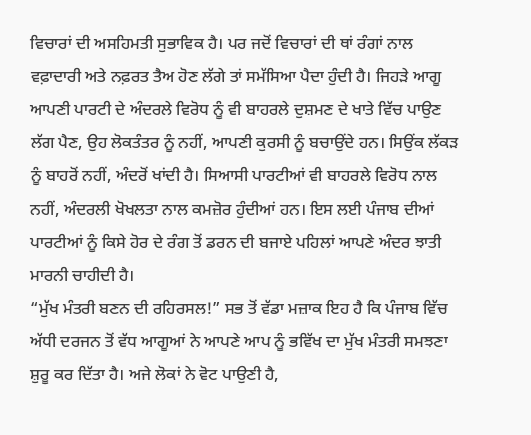ਵਿਚਾਰਾਂ ਦੀ ਅਸਹਿਮਤੀ ਸੁਭਾਵਿਕ ਹੈ। ਪਰ ਜਦੋਂ ਵਿਚਾਰਾਂ ਦੀ ਥਾਂ ਰੰਗਾਂ ਨਾਲ ਵਫ਼ਾਦਾਰੀ ਅਤੇ ਨਫ਼ਰਤ ਤੈਅ ਹੋਣ ਲੱਗੇ ਤਾਂ ਸਮੱਸਿਆ ਪੈਦਾ ਹੁੰਦੀ ਹੈ। ਜਿਹੜੇ ਆਗੂ ਆਪਣੀ ਪਾਰਟੀ ਦੇ ਅੰਦਰਲੇ ਵਿਰੋਧ ਨੂੰ ਵੀ ਬਾਹਰਲੇ ਦੁਸ਼ਮਣ ਦੇ ਖਾਤੇ ਵਿੱਚ ਪਾਉਣ ਲੱਗ ਪੈਣ, ਉਹ ਲੋਕਤੰਤਰ ਨੂੰ ਨਹੀਂ, ਆਪਣੀ ਕੁਰਸੀ ਨੂੰ ਬਚਾਉਂਦੇ ਹਨ। ਸਿਉਂਕ ਲੱਕੜ ਨੂੰ ਬਾਹਰੋਂ ਨਹੀਂ, ਅੰਦਰੋਂ ਖਾਂਦੀ ਹੈ। ਸਿਆਸੀ ਪਾਰਟੀਆਂ ਵੀ ਬਾਹਰਲੇ ਵਿਰੋਧ ਨਾਲ ਨਹੀਂ, ਅੰਦਰਲੀ ਖੋਖਲਤਾ ਨਾਲ ਕਮਜ਼ੋਰ ਹੁੰਦੀਆਂ ਹਨ। ਇਸ ਲਈ ਪੰਜਾਬ ਦੀਆਂ ਪਾਰਟੀਆਂ ਨੂੰ ਕਿਸੇ ਹੋਰ ਦੇ ਰੰਗ ਤੋਂ ਡਰਨ ਦੀ ਬਜਾਏ ਪਹਿਲਾਂ ਆਪਣੇ ਅੰਦਰ ਝਾਤੀ ਮਾਰਨੀ ਚਾਹੀਦੀ ਹੈ।
“ਮੁੱਖ ਮੰਤਰੀ ਬਣਨ ਦੀ ਰਹਿਰਸਲ!” ਸਭ ਤੋਂ ਵੱਡਾ ਮਜ਼ਾਕ ਇਹ ਹੈ ਕਿ ਪੰਜਾਬ ਵਿੱਚ ਅੱਧੀ ਦਰਜਨ ਤੋਂ ਵੱਧ ਆਗੂਆਂ ਨੇ ਆਪਣੇ ਆਪ ਨੂੰ ਭਵਿੱਖ ਦਾ ਮੁੱਖ ਮੰਤਰੀ ਸਮਝਣਾ ਸ਼ੁਰੂ ਕਰ ਦਿੱਤਾ ਹੈ। ਅਜੇ ਲੋਕਾਂ ਨੇ ਵੋਟ ਪਾਉਣੀ ਹੈ,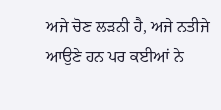ਅਜੇ ਚੋਣ ਲੜਨੀ ਹੈ, ਅਜੇ ਨਤੀਜੇ ਆਉਣੇ ਹਨ ਪਰ ਕਈਆਂ ਨੇ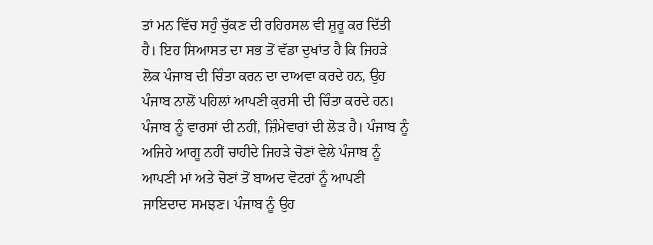ਤਾਂ ਮਨ ਵਿੱਚ ਸਹੁੰ ਚੁੱਕਣ ਦੀ ਰਹਿਰਸਲ ਵੀ ਸ਼ੁਰੂ ਕਰ ਦਿੱਤੀ ਹੈ। ਇਹ ਸਿਆਸਤ ਦਾ ਸਭ ਤੋਂ ਵੱਡਾ ਦੁਖਾਂਤ ਹੈ ਕਿ ਜਿਹੜੇ ਲੋਕ ਪੰਜਾਬ ਦੀ ਚਿੰਤਾ ਕਰਨ ਦਾ ਦਾਅਵਾ ਕਰਦੇ ਹਨ, ਉਹ ਪੰਜਾਬ ਨਾਲੋਂ ਪਹਿਲਾਂ ਆਪਣੀ ਕੁਰਸੀ ਦੀ ਚਿੰਤਾ ਕਰਦੇ ਹਨ। ਪੰਜਾਬ ਨੂੰ ਵਾਰਸਾਂ ਦੀ ਨਹੀਂ, ਜ਼ਿੰਮੇਵਾਰਾਂ ਦੀ ਲੋੜ ਹੈ। ਪੰਜਾਬ ਨੂੰ ਅਜਿਹੇ ਆਗੂ ਨਹੀਂ ਚਾਹੀਦੇ ਜਿਹੜੇ ਚੋਣਾਂ ਵੇਲੇ ਪੰਜਾਬ ਨੂੰ ਆਪਣੀ ਮਾਂ ਅਤੇ ਚੋਣਾਂ ਤੋਂ ਬਾਅਦ ਵੋਟਰਾਂ ਨੂੰ ਆਪਣੀ ਜਾਇਦਾਦ ਸਮਝਣ। ਪੰਜਾਬ ਨੂੰ ਉਹ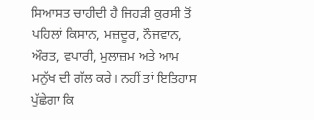ਸਿਆਸਤ ਚਾਹੀਦੀ ਹੈ ਜਿਹੜੀ ਕੁਰਸੀ ਤੋਂ ਪਹਿਲਾਂ ਕਿਸਾਨ, ਮਜ਼ਦੂਰ, ਨੌਜਵਾਨ, ਔਰਤ, ਵਪਾਰੀ, ਮੁਲਾਜ਼ਮ ਅਤੇ ਆਮ ਮਨੁੱਖ ਦੀ ਗੱਲ ਕਰੇ। ਨਹੀਂ ਤਾਂ ਇਤਿਹਾਸ ਪੁੱਛੇਗਾ ਕਿ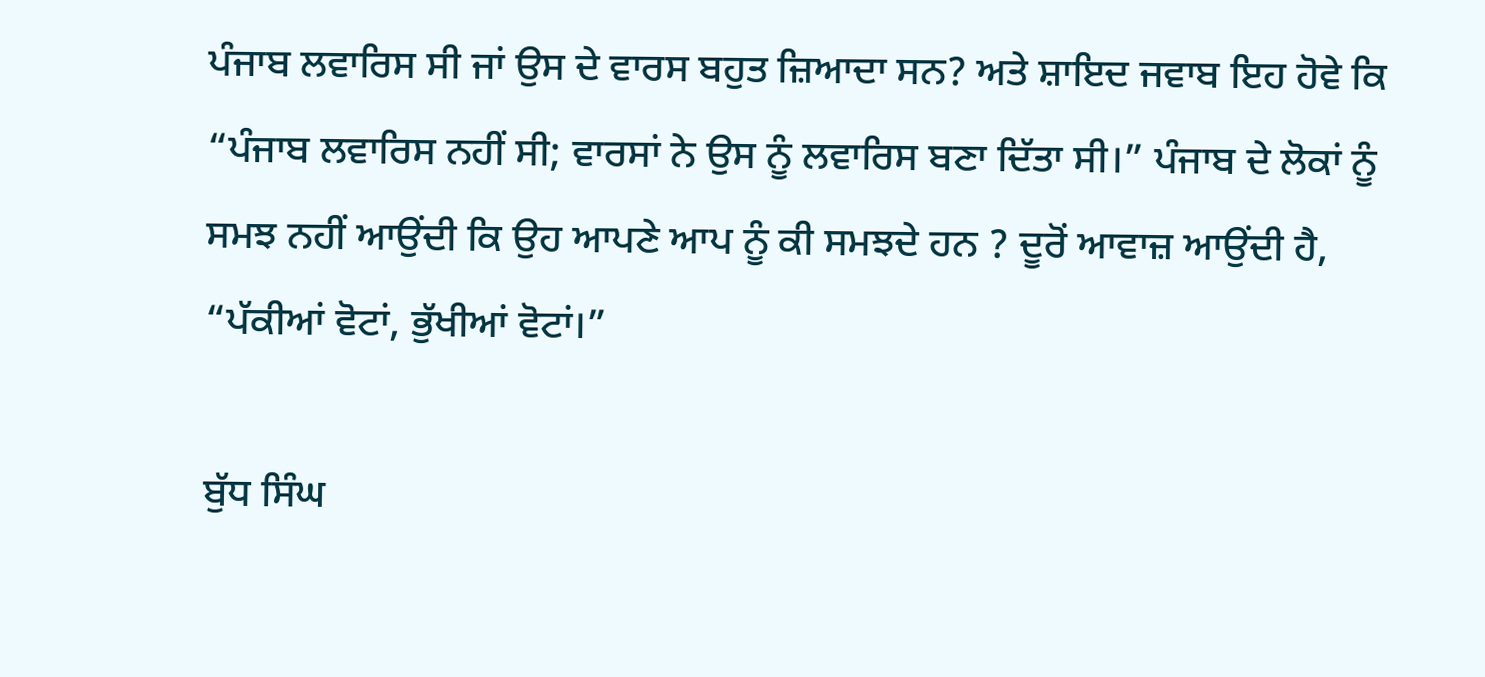ਪੰਜਾਬ ਲਵਾਰਿਸ ਸੀ ਜਾਂ ਉਸ ਦੇ ਵਾਰਸ ਬਹੁਤ ਜ਼ਿਆਦਾ ਸਨ? ਅਤੇ ਸ਼ਾਇਦ ਜਵਾਬ ਇਹ ਹੋਵੇ ਕਿ “ਪੰਜਾਬ ਲਵਾਰਿਸ ਨਹੀਂ ਸੀ; ਵਾਰਸਾਂ ਨੇ ਉਸ ਨੂੰ ਲਵਾਰਿਸ ਬਣਾ ਦਿੱਤਾ ਸੀ।” ਪੰਜਾਬ ਦੇ ਲੋਕਾਂ ਨੂੰ ਸਮਝ ਨਹੀਂ ਆਉਂਦੀ ਕਿ ਉਹ ਆਪਣੇ ਆਪ ਨੂੰ ਕੀ ਸਮਝਦੇ ਹਨ ? ਦੂਰੋਂ ਆਵਾਜ਼ ਆਉਂਦੀ ਹੈ, “ਪੱਕੀਆਂ ਵੋਟਾਂ, ਭੁੱਖੀਆਂ ਵੋਟਾਂ।”

ਬੁੱਧ ਸਿੰਘ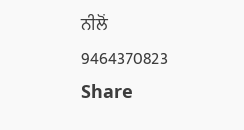ਨੀਲੋਂ
9464370823
Share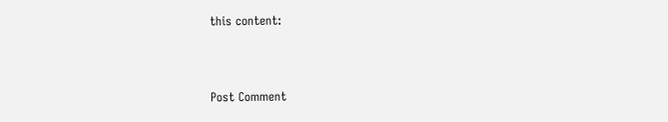this content:



Post Comment